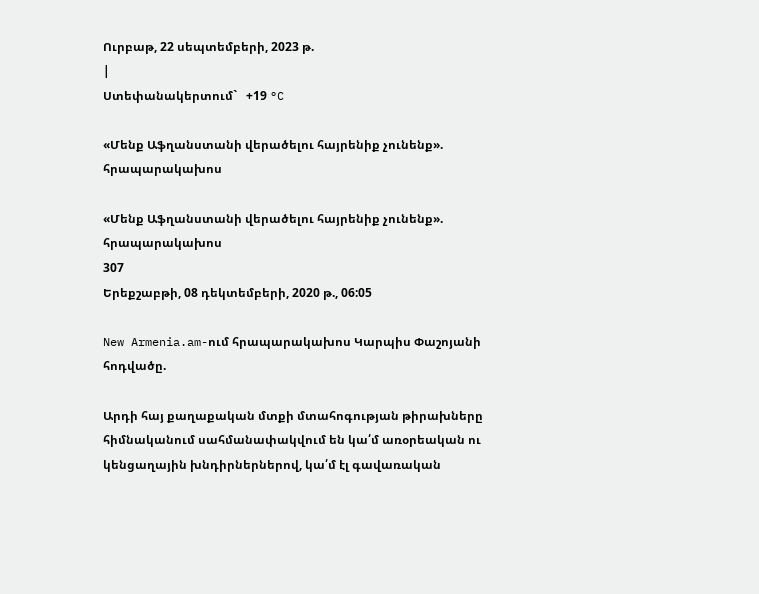Ուրբաթ, 22 սեպտեմբերի, 2023 թ.
|
Ստեփանակերտում`   +19 °C

«Մենք Աֆղանստանի վերածելու հայրենիք չունենք». հրապարակախոս

«Մենք Աֆղանստանի վերածելու հայրենիք չունենք». հրապարակախոս
307
Երեքշաբթի, 08 դեկտեմբերի, 2020 թ., 06:05

New Armenia.am-ում հրապարակախոս Կարպիս Փաշոյանի հոդվածը.

Արդի հայ քաղաքական մտքի մտահոգության թիրախները հիմնականում սահմանափակվում են կա՛մ առօրեական ու կենցաղային խնդիրներներով, կա՛մ էլ գավառական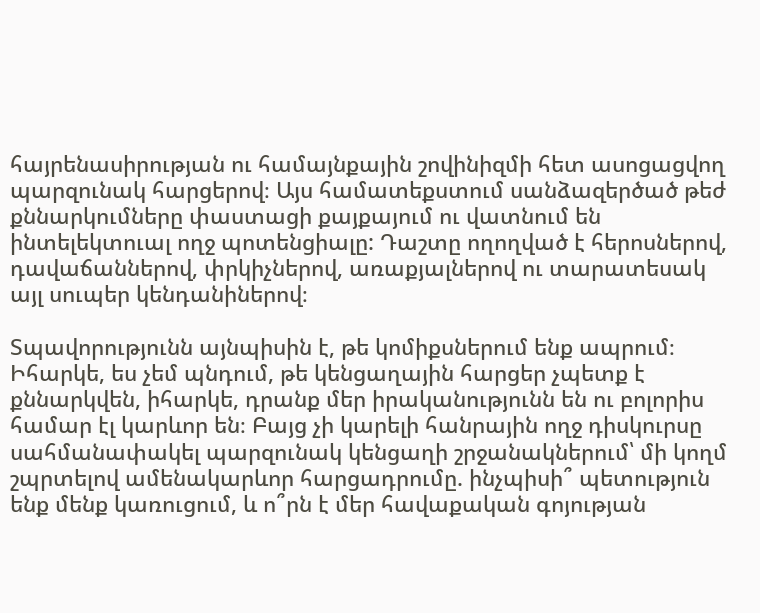հայրենասիրության ու համայնքային շովինիզմի հետ ասոցացվող պարզունակ հարցերով։ Այս համատեքստում սանձազերծած թեժ քննարկումները փաստացի քայքայում ու վատնում են ինտելեկտուալ ողջ պոտենցիալը: Դաշտը ողողված է հերոսներով, դավաճաններով, փրկիչներով, առաքյալներով ու տարատեսակ այլ սուպեր կենդանիներով։

Տպավորությունն այնպիսին է, թե կոմիքսներում ենք ապրում։ Իհարկե, ես չեմ պնդում, թե կենցաղային հարցեր չպետք է քննարկվեն, իհարկե, դրանք մեր իրականությունն են ու բոլորիս համար էլ կարևոր են։ Բայց չի կարելի հանրային ողջ դիսկուրսը սահմանափակել պարզունակ կենցաղի շրջանակներում՝ մի կողմ շպրտելով ամենակարևոր հարցադրումը. ինչպիսի՞ պետություն ենք մենք կառուցում, և ո՞րն է մեր հավաքական գոյության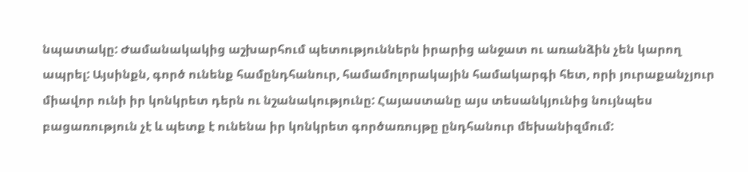նպատակը: Ժամանակակից աշխարհում պետություններն իրարից անջատ ու առանձին չեն կարող ապրել: Այսինքն, գործ ունենք համընդհանուր, համամոլորակային համակարգի հետ, որի յուրաքանչյուր միավոր ունի իր կոնկրետ դերն ու նշանակությունը: Հայաստանը այս տեսանկյունից նույնպես բացառություն չէ և պետք է ունենա իր կոնկրետ գործառույթը ընդհանուր մեխանիզմում: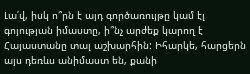Լա՛վ, իսկ ո՞րն է այդ գործառույթը կամ էլ գոյության իմաստը, ի՞նչ արժեք կարող է Հայաստանը տալ աշխարհին: Իհարկե, հարցերն այս դեռևս անիմաստ են, քանի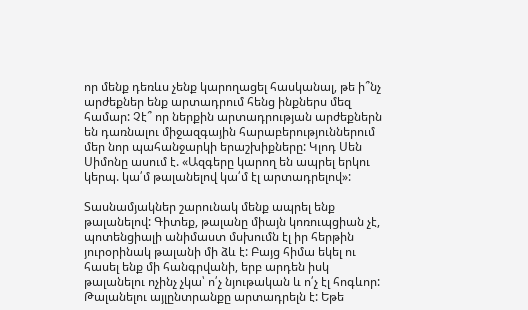որ մենք դեռևս չենք կարողացել հասկանալ, թե ի՞նչ արժեքներ ենք արտադրում հենց ինքներս մեզ համար: Չէ՞ որ ներքին արտադրության արժեքներն են դառնալու միջազգային հարաբերություններում մեր նոր պահանջարկի երաշխիքները: Կլոդ Սեն Սիմոնը ասում է. «Ազգերը կարող են ապրել երկու կերպ. կա՛մ թալանելով կա՛մ էլ արտադրելով»:

Տասնամյակներ շարունակ մենք ապրել ենք թալանելով: Գիտեք, թալանը միայն կոռուպցիան չէ, պոտենցիալի անիմաստ մսխումն էլ իր հերթին յուրօրինակ թալանի մի ձև է: Բայց հիմա եկել ու հասել ենք մի հանգրվանի, երբ արդեն իսկ թալանելու ոչինչ չկա՝ ո՛չ նյութական և ո՛չ էլ հոգևոր: Թալանելու այլընտրանքը արտադրելն է: Եթե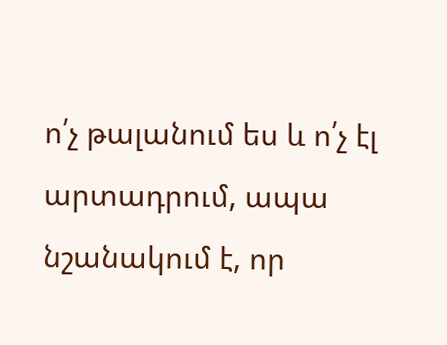ո՛չ թալանում ես և ո՛չ էլ արտադրում, ապա նշանակում է, որ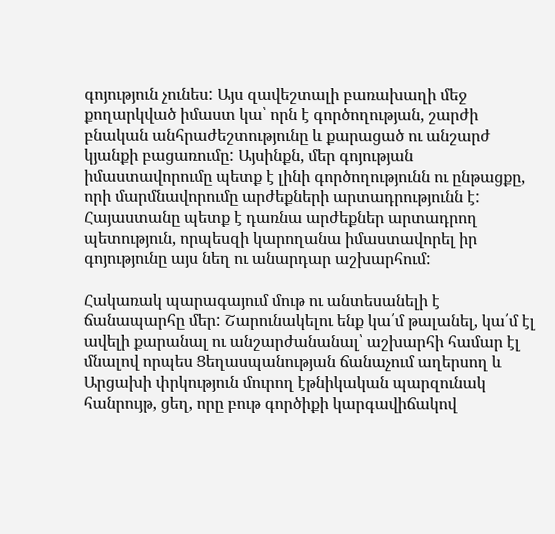գոյություն չունես: Այս զավեշտալի բառախաղի մեջ քողարկված իմաստ կա՝ որն է գործողության, շարժի բնական անհրաժեշտությունը և քարացած ու անշարժ կյանքի բացառումը: Այսինքն, մեր գոյության իմաստավորումը պետք է լինի գործողությունն ու ընթացքը, որի մարմնավորումը արժեքների արտադրությունն է: Հայաստանը պետք է դառնա արժեքներ արտադրող պետություն, որպեսզի կարողանա իմաստավորել իր գոյությունը այս նեղ ու անարդար աշխարհում:

Հակառակ պարագայում մութ ու անտեսանելի է ճանապարհը մեր: Շարունակելու ենք կա՛մ թալանել, կա՛մ էլ ավելի քարանալ ու անշարժանանալ՝ աշխարհի համար էլ մնալով որպես Ցեղասպանության ճանաչում աղերսող և Արցախի փրկություն մուրող էթնիկական պարզունակ հանրույթ, ցեղ, որը բութ գործիքի կարգավիճակով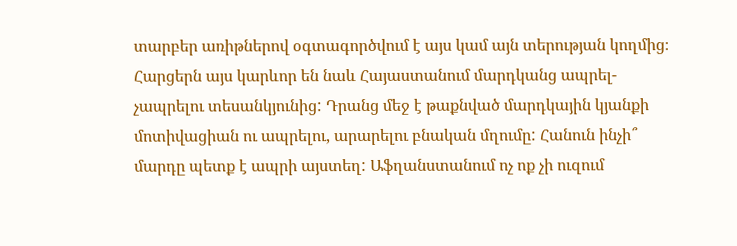տարբեր առիթներով օգտագործվում է այս կամ այն տերության կողմից։ Հարցերն այս կարևոր են նաև Հայաստանում մարդկանց ապրել-չապրելու տեսանկյունից: Դրանց մեջ է թաքնված մարդկային կյանքի մոտիվացիան ու ապրելու, արարելու բնական մղումը: Հանուն ինչի՞ մարդը պետք է ապրի այստեղ: Աֆղանստանում ոչ ոք չի ուզում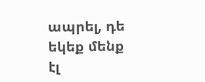ապրել, դե եկեք մենք էլ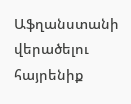Աֆղանստանի վերածելու հայրենիք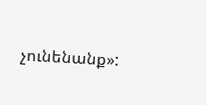չունենանք»: